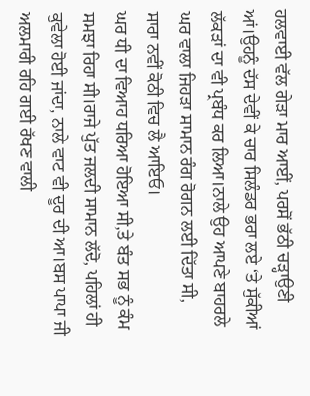ਹਲਵਾਈ ਵੱਲ ਗੇੜਾ ਮਾਰ ਆਈਂ, ਪਰਸੋਂ ਭੱਠੀ ਚੜ੍ਹਾਉਣੀ ਆਂ।ਉਹਨੂੰ ਦੱਸ ਦੇਵੀਂ ਕੇ ਚਾਰ ਸਿਲੰਡਰ ਭਰਾ ਲਏ ‘ਤੇ ਸੁੱਕੀਆਂ ਲੱਕੜਾਂ ਦਾ ਵੀ ਪ੍ਰਬੰਧ ਕਰ ਲਿਆ।ਨਾਲੇ ਉਹ ਆਪਣੇ ਬਾਹਰਲੇ ਘਰ ਵਾਲਾ ਜਿਹੜਾ ਸਾਮਾਨ ਰੰਗ ਰੋਗਨ ਲਈ ਦਿੱਤਾ ਸੀ, ਸਾਰਾ ਨਵੀਂ ਕੋਠੀ ਵਿਚ ਲੈ ਆਇਓ।
ਘਰ ਧੀ ਦਾ ਵਿਆਹ ਧਰਿਆ ਹੋਇਆ ਸੀ,ਤੇ ਬੰਤ ਸਭ ਨੂੰ ਕੰਮ ਸਮਝਾ ਰਿਹਾ ਸੀ।ਰਾਜੇ ਪੁੱਤ ਜਲਦੀ ਸਾਮਾਨ ਲੱਦੋ, ਪਹਿਲਾਂ ਹੀ ਕੁਵੇਲਾ ਹੋਈ ਜਾਂਦਾ, ਨਾਲੇ ਵਾਟ ਵੀ ਦੂਰ ਦੀ ਆ।ਬਸ ਪਾਪਾ ਜੀ ਅਲਮਾਰੀ ਰਹਿ ਗਈ ਰੱਖਣ ਵਾਲੀ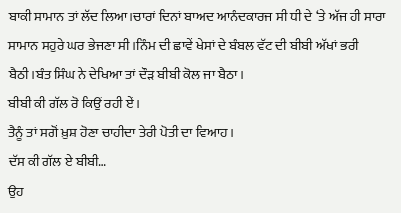ਬਾਕੀ ਸਾਮਾਨ ਤਾਂ ਲੱਦ ਲਿਆ।ਚਾਰਾਂ ਦਿਨਾਂ ਬਾਅਦ ਆਨੰਦਕਾਰਜ ਸੀ ਧੀ ਦੇ ‘ਤੇ ਅੱਜ ਹੀ ਸਾਰਾ ਸਾਮਾਨ ਸਹੁਰੇ ਘਰ ਭੇਜਣਾ ਸੀ।ਨਿੰਮ ਦੀ ਛਾਵੇਂ ਖੇਸਾਂ ਦੇ ਬੰਬਲ ਵੱਟ ਦੀ ਬੀਬੀ ਅੱਖਾਂ ਭਰੀ ਬੈਠੀ।ਬੰਤ ਸਿੰਘ ਨੇ ਦੇਖਿਆ ਤਾਂ ਦੌੜ ਬੀਬੀ ਕੋਲ ਜਾ ਬੈਠਾ।
ਬੀਬੀ ਕੀ ਗੱਲ ਰੋ ਕਿਉਂ ਰਹੀ ਏਂ।
ਤੈਨੂੰ ਤਾਂ ਸਗੋਂ ਖ਼ੁਸ਼ ਹੋਣਾ ਚਾਹੀਦਾ ਤੇਰੀ ਪੋਤੀ ਦਾ ਵਿਆਹ।
ਦੱਸ ਕੀ ਗੱਲ ਏ ਬੀਬੀ…
ਉਹ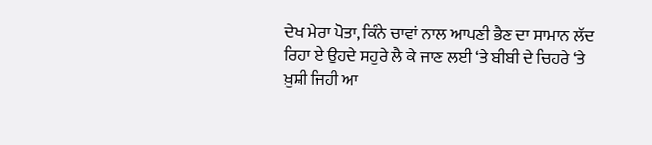ਦੇਖ ਮੇਰਾ ਪੋਤਾ, ਕਿੰਨੇ ਚਾਵਾਂ ਨਾਲ ਆਪਣੀ ਭੈਣ ਦਾ ਸਾਮਾਨ ਲੱਦ ਰਿਹਾ ਏ ਉਹਦੇ ਸਹੁਰੇ ਲੈ ਕੇ ਜਾਣ ਲਈ ‘ਤੇ ਬੀਬੀ ਦੇ ਚਿਹਰੇ ‘ਤੇ ਖ਼ੁਸ਼ੀ ਜਿਹੀ ਆ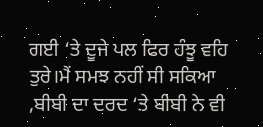ਗਈ ‘ਤੇ ਦੂਜੇ ਪਲ ਫਿਰ ਹੰਝੂ ਵਹਿ ਤੁਰੇ।ਮੈਂ ਸਮਝ ਨਹੀਂ ਸੀ ਸਕਿਆ ,ਬੀਬੀ ਦਾ ਦਰਦ ‘ਤੇ ਬੀਬੀ ਨੇ ਵੀ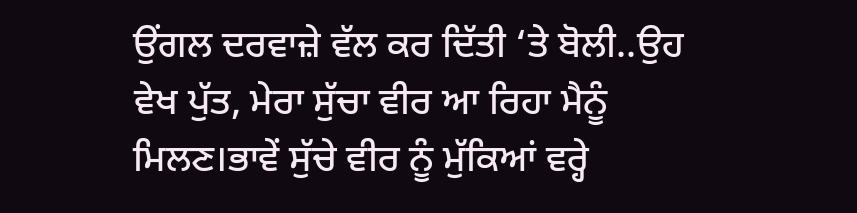ਉਂਗਲ ਦਰਵਾਜ਼ੇ ਵੱਲ ਕਰ ਦਿੱਤੀ ‘ਤੇ ਬੋਲੀ..ਉਹ ਵੇਖ ਪੁੱਤ, ਮੇਰਾ ਸੁੱਚਾ ਵੀਰ ਆ ਰਿਹਾ ਮੈਨੂੰ ਮਿਲਣ।ਭਾਵੇਂ ਸੁੱਚੇ ਵੀਰ ਨੂੰ ਮੁੱਕਿਆਂ ਵਰ੍ਹੇ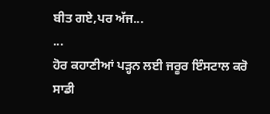ਬੀਤ ਗਏ,ਪਰ ਅੱਜ...
...
ਹੋਰ ਕਹਾਣੀਆਂ ਪੜ੍ਹਨ ਲਈ ਜਰੂਰ ਇੰਸਟਾਲ ਕਰੋ ਸਾਡੀ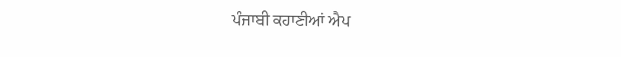ਪੰਜਾਬੀ ਕਹਾਣੀਆਂ ਐਪ